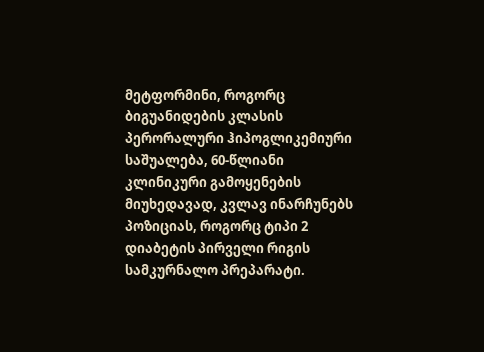მეტფორმინი, როგორც ბიგუანიდების კლასის პერორალური ჰიპოგლიკემიური საშუალება, 60-წლიანი კლინიკური გამოყენების მიუხედავად, კვლავ ინარჩუნებს პოზიციას, როგორც ტიპი 2 დიაბეტის პირველი რიგის სამკურნალო პრეპარატი.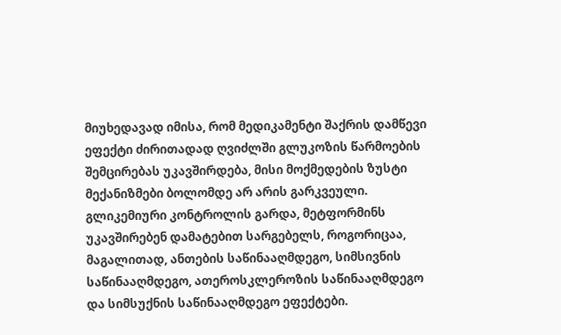მიუხედავად იმისა, რომ მედიკამენტი შაქრის დამწევი ეფექტი ძირითადად ღვიძლში გლუკოზის წარმოების შემცირებას უკავშირდება, მისი მოქმედების ზუსტი მექანიზმები ბოლომდე არ არის გარკვეული.
გლიკემიური კონტროლის გარდა, მეტფორმინს უკავშირებენ დამატებით სარგებელს, როგორიცაა, მაგალითად, ანთების საწინააღმდეგო, სიმსივნის საწინააღმდეგო, ათეროსკლეროზის საწინააღმდეგო და სიმსუქნის საწინააღმდეგო ეფექტები.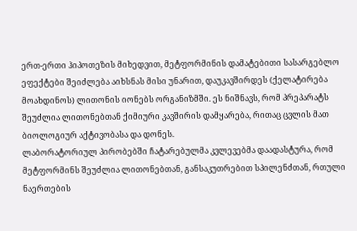ერთ-ერთი ჰიპოთეზის მიხედვით, მეტფორმინის დამატებითი სასარგებლო ეფექტები შეიძლება აიხსნას მისი უნარით, დაუკავშირდეს (ქელატირება მოახდინოს) ლითონის იონებს ორგანიზმში. ეს ნიშნავს, რომ პრეპარატს შეუძლია ლითონებთან ქიმიური კავშირის დამყარება, რითაც ცვლის მათ ბიოლოგიურ აქტივობასა და დონეს.
ლაბორატორიულ პირობებში ჩატარებულმა კვლევებმა დაადასტურა, რომ მეტფორმინს შეუძლია ლითონებთან, განსაკუთრებით სპილენძთან, რთული ნაერთების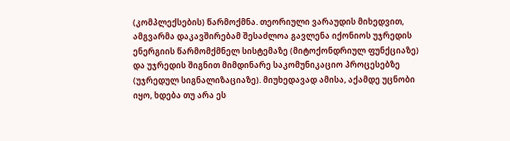(კომპლექსების) წარმოქმნა. თეორიული ვარაუდის მიხედვით, ამგვარმა დაკავშირებამ შესაძლოა გავლენა იქონიოს უჯრედის ენერგიის წარმომქმნელ სისტემაზე (მიტოქონდრიულ ფუნქციაზე) და უჯრედის შიგნით მიმდინარე საკომუნიკაციო პროცესებზე (უჯრედულ სიგნალიზაციაზე). მიუხედავად ამისა, აქამდე უცნობი იყო, ხდება თუ არა ეს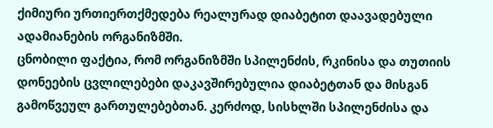ქიმიური ურთიერთქმედება რეალურად დიაბეტით დაავადებული ადამიანების ორგანიზმში.
ცნობილი ფაქტია, რომ ორგანიზმში სპილენძის, რკინისა და თუთიის დონეების ცვლილებები დაკავშირებულია დიაბეტთან და მისგან გამოწვეულ გართულებებთან. კერძოდ, სისხლში სპილენძისა და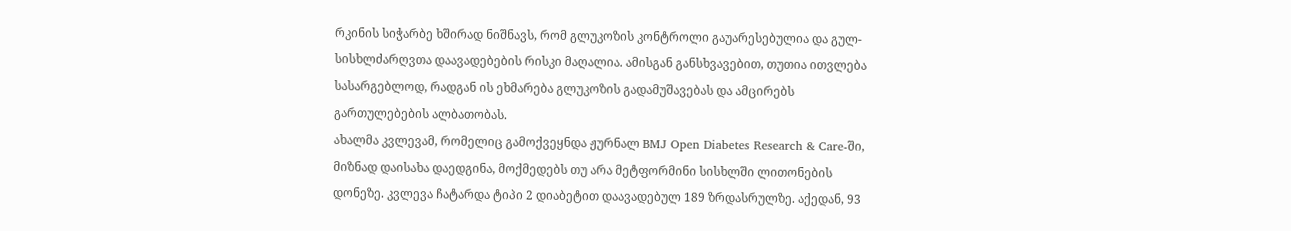რკინის სიჭარბე ხშირად ნიშნავს, რომ გლუკოზის კონტროლი გაუარესებულია და გულ-სისხლძარღვთა დაავადებების რისკი მაღალია. ამისგან განსხვავებით, თუთია ითვლება სასარგებლოდ, რადგან ის ეხმარება გლუკოზის გადამუშავებას და ამცირებს გართულებების ალბათობას.
ახალმა კვლევამ, რომელიც გამოქვეყნდა ჟურნალ BMJ Open Diabetes Research & Care-ში, მიზნად დაისახა დაედგინა, მოქმედებს თუ არა მეტფორმინი სისხლში ლითონების დონეზე. კვლევა ჩატარდა ტიპი 2 დიაბეტით დაავადებულ 189 ზრდასრულზე. აქედან, 93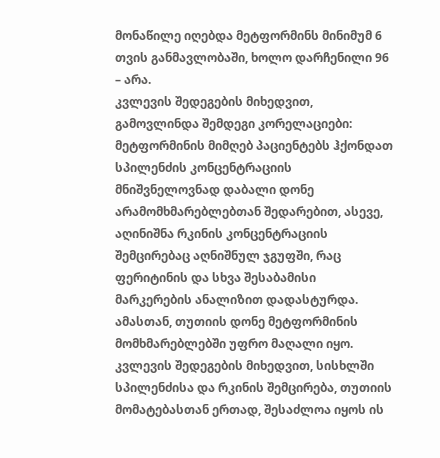მონაწილე იღებდა მეტფორმინს მინიმუმ 6 თვის განმავლობაში, ხოლო დარჩენილი 96 – არა.
კვლევის შედეგების მიხედვით, გამოვლინდა შემდეგი კორელაციები:
მეტფორმინის მიმღებ პაციენტებს ჰქონდათ სპილენძის კონცენტრაციის მნიშვნელოვნად დაბალი დონე არამომხმარებლებთან შედარებით, ასევე, აღინიშნა რკინის კონცენტრაციის შემცირებაც აღნიშნულ ჯგუფში, რაც ფერიტინის და სხვა შესაბამისი მარკერების ანალიზით დადასტურდა. ამასთან, თუთიის დონე მეტფორმინის მომხმარებლებში უფრო მაღალი იყო.
კვლევის შედეგების მიხედვით, სისხლში სპილენძისა და რკინის შემცირება, თუთიის მომატებასთან ერთად, შესაძლოა იყოს ის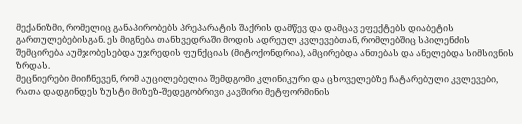მექანიზმი, რომელიც განაპირობებს პრეპარატის შაქრის დამწევ და დამცავ ეფექტებს დიაბეტის გართულებებისგან. ეს მიგნება თანხვედრაში მოდის ადრეულ კვლევებთან, რომლებშიც სპილენძის შემცირება აუმჯობესებდა უჯრედის ფუნქციას (მიტოქონდრია), ამცირებდა ანთებას და ანელებდა სიმსივნის ზრდას.
მეცნიერები მიიჩნევენ, რომ აუცილებელია შემდგომი კლინიკური და ცხოველებზე ჩატარებული კვლევები, რათა დადგინდეს ზუსტი მიზეზ-შედეგობრივი კავშირი მეტფორმინის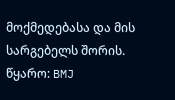მოქმედებასა და მის სარგებელს შორის.
წყარო: BMJ